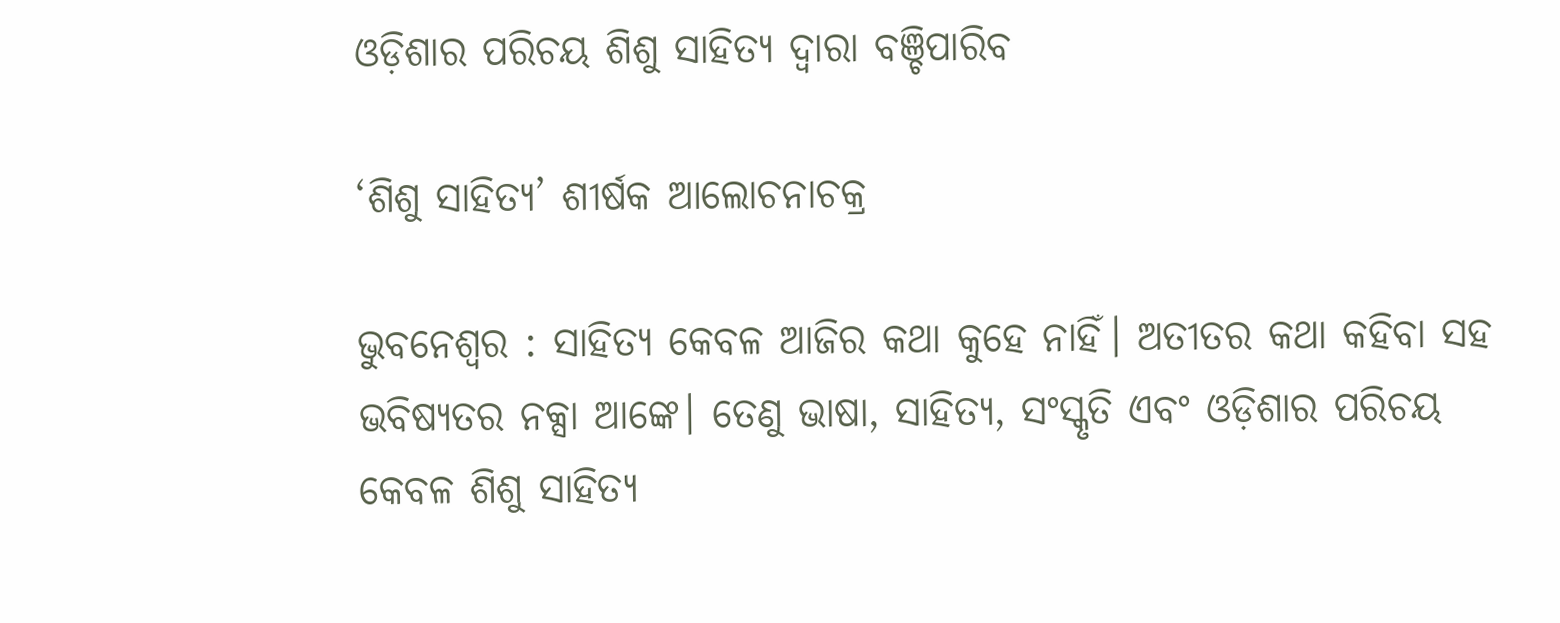ଓଡ଼ିଶାର ପରିଚୟ ଶିଶୁ ସାହିତ୍ୟ ଦ୍ୱାରା ବଞ୍ଚିପାରିବ

‘ଶିଶୁ ସାହିତ୍ୟ’ ଶୀର୍ଷକ ଆଲୋଚନାଚକ୍ର

ଭୁବନେଶ୍ୱର : ସାହିତ୍ୟ କେବଳ ଆଜିର କଥା କୁହେ ନାହିଁ। ଅତୀତର କଥା କହିବା ସହ ଭବିଷ୍ୟତର ନକ୍ସା ଆଙ୍କେ। ତେଣୁ ଭାଷା, ସାହିତ୍ୟ, ସଂସ୍କୃତି ଏବଂ ଓଡ଼ିଶାର ପରିଚୟ କେବଳ ଶିଶୁ ସାହିତ୍ୟ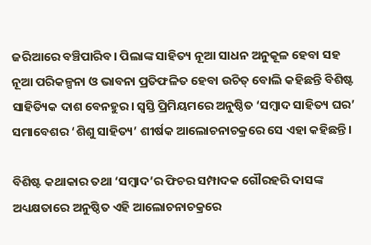ଜରିଆରେ ବଞ୍ଚିପାରିବ। ପିଲାଙ୍କ ସାହିତ୍ୟ ନୂଆ ସାଧନ ଅନୁକୂଳ ହେବା ସହ ନୂଆ ପରିକଳ୍ପନା ଓ ଭାବନା ପ୍ରତିଫଳିତ ହେବା ଉଚିତ୍‌ ବୋଲି କହିଛନ୍ତି ବିଶିଷ୍ଟ ସାହିତ୍ୟିକ ଦାଶ ବେନହୁର। ସ୍ୱସ୍ତି ପ୍ରିମିୟମରେ ଅନୁଷ୍ଠିତ ‘ସମ୍ବାଦ ସାହିତ୍ୟ ଘର’ ସମାବେଶର ‘ଶିଶୁ ସାହିତ୍ୟ’ ଶୀର୍ଷକ ଆଲୋଚନାଚକ୍ରରେ ସେ ଏହା କହିଛନ୍ତି।

ବିଶିଷ୍ଟ କଥାକାର ତଥା ‘ସମ୍ବାଦ’ର ଫିଚର ସମ୍ପାଦକ ଗୌରହରି ଦାସଙ୍କ ଅଧ୍ୟକ୍ଷତାରେ ଅନୁଷ୍ଠିତ ଏହି ଆଲୋଚନାଚକ୍ରରେ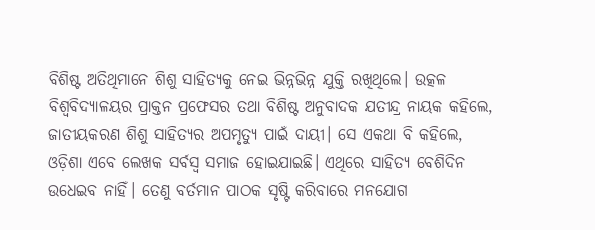ବିଶିଷ୍ଟ ଅତିଥିମାନେ ଶିଶୁ ସାହିତ୍ୟକୁ ନେଇ ଭିନ୍ନଭିନ୍ନ ଯୁକ୍ତି ରଖିଥିଲେ। ଉତ୍କଳ ବିଶ୍ୱବିଦ୍ୟାଳୟର ପ୍ରାକ୍ତନ ପ୍ରଫେସର ତଥା ବିଶିଷ୍ଟ ଅନୁବାଦକ ଯତୀନ୍ଦ୍ର ନାୟକ କହିଲେ, ଜାତୀୟକରଣ ଶିଶୁ ସାହିତ୍ୟର ଅପମୃତ୍ୟୁ ପାଇଁ ଦାୟୀ। ସେ ଏକଥା ବି କହିଲେ, ଓଡ଼ିଶା ଏବେ ଲେଖକ ସର୍ବସ୍ୱ ସମାଜ ହୋଇଯାଇଛି। ଏଥିରେ ସାହିତ୍ୟ ବେଶିଦିନ ଉଧେଇବ ନାହିଁ। ତେଣୁ ବର୍ତମାନ ପାଠକ ସୃଷ୍ଟି କରିବାରେ ମନଯୋଗ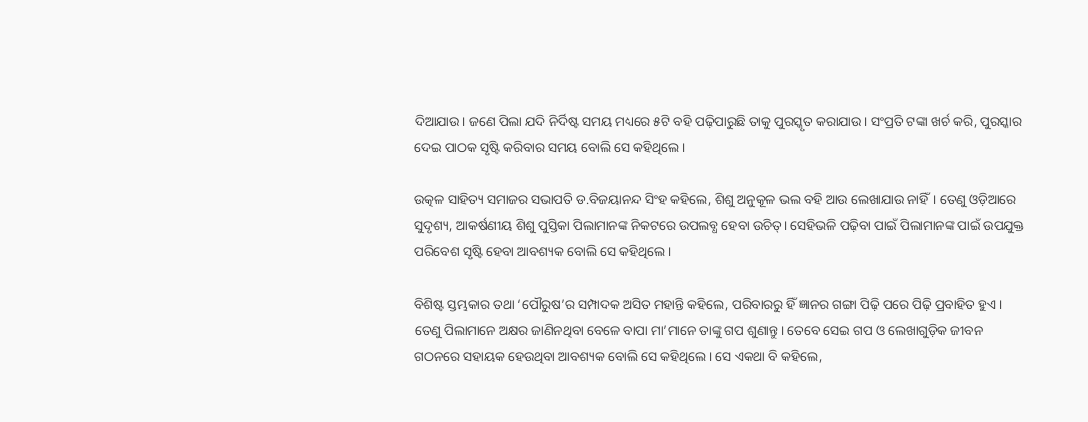ଦିଆଯାଉ। ଜଣେ ପିଲା ଯଦି ନିର୍ଦିଷ୍ଟ ସମୟ ମଧ୍ୟରେ ୫ଟି ବହି ପଢ଼ିପାରୁଛି ତାକୁ ପୁରସ୍କୃତ କରାଯାଉ। ସଂପ୍ରତି ଟଙ୍କା ଖର୍ଚ କରି, ପୁରସ୍କାର ଦେଇ ପାଠକ ସୃଷ୍ଟି କରିବାର ସମୟ ବୋଲି ସେ କହିଥିଲେ।

ଉତ୍କଳ ସାହିତ୍ୟ ସମାଜର ସଭାପତି ଡ.ବିଜୟାନନ୍ଦ ସିଂହ କହିଲେ, ଶିଶୁ ଅନୁକୂଳ ଭଲ ବହି ଆଉ ଲେଖାଯାଉ ନାହିଁ। ତେଣୁ ଓଡ଼ିଆରେ ସୁଦୃଶ୍ୟ, ଆକର୍ଷଣୀୟ ଶିଶୁ ପୁସ୍ତିକା ପିଲାମାନଙ୍କ ନିକଟରେ ଉପଲବ୍ଧ ହେବା ଉଚିତ୍‌। ସେହିଭଳି ପଢ଼ିବା ପାଇଁ ପିଲାମାନଙ୍କ ପାଇଁ ଉପଯୁକ୍ତ ପରିବେଶ ସୃଷ୍ଟି ହେବା ଆବଶ୍ୟକ ବୋଲି ସେ କହିଥିଲେ।

ବିଶିଷ୍ଟ ସ୍ତମ୍ଭକାର ତଥା ‘ପୌରୁଷ’ର ସମ୍ପାଦକ ଅସିତ ମହାନ୍ତି କହିଲେ, ପରିବାରରୁ ହିଁ ଜ୍ଞାନର ଗଙ୍ଗା ପିଢ଼ି ପରେ ପିଢ଼ି ପ୍ରବାହିତ ହୁଏ। ତେଣୁ ପିଲାମାନେ ଅକ୍ଷର ଜାଣିନଥିବା ବେଳେ ବାପା ମା’ମାନେ ତାଙ୍କୁ ଗପ ଶୁଣାନ୍ତୁ। ତେବେ ସେଇ ଗପ ଓ ଲେଖାଗୁଡ଼ିକ ଜୀବନ ଗଠନରେ ସହାୟକ ହେଉଥିବା ଆବଶ୍ୟକ ବୋଲି ସେ କହିଥିଲେ। ସେ ଏକଥା ବି କହିଲେ,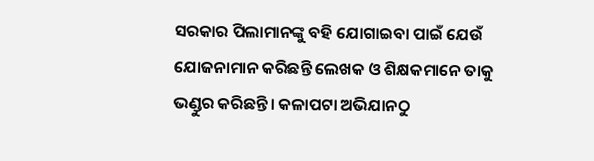ସରକାର ପିଲାମାନଙ୍କୁ ବହି ଯୋଗାଇବା ପାଇଁ ଯେଉଁ ଯୋଜନାମାନ କରିଛନ୍ତି ଲେଖକ ଓ ଶିକ୍ଷକମାନେ ତାକୁ ଭଣ୍ଡୁର କରିଛନ୍ତି। କଳାପଟା ଅଭିଯାନଠୁ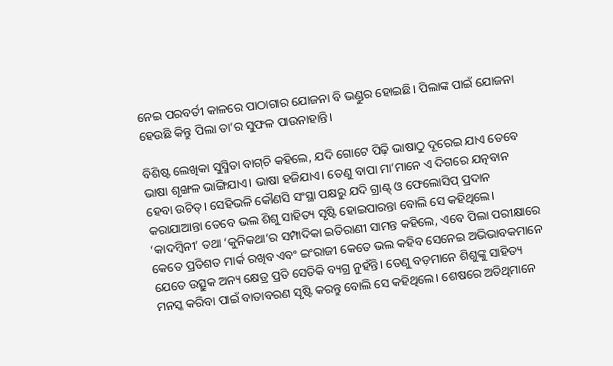ନେଇ ପରବର୍ତୀ କାଳରେ ପାଠାଗାର ଯୋଜନା ବି ଭଣ୍ଡୁର ହୋଇଛି। ପିଲାଙ୍କ ପାଇଁ ଯୋଜନା ହେଉଛି କିନ୍ତୁ ପିଲା ତା’ର ସୁଫଳ ପାଉନାହାନ୍ତି।

ବିଶିଷ୍ଟ ଲେଖିକା ସୁସ୍ମିତା ବାଗ୍‌ଚି କହିଲେ, ଯଦି ଗୋଟେ ପିଢ଼ି ଭାଷାଠୁ ଦୂରେଇ ଯାଏ ତେବେ ଭାଷା ଶୃଙ୍ଖଳ ଭାଙ୍ଗିଯାଏ। ଭାଷା ହଜିଯାଏ। ତେଣୁ ବାପା ମା’ମାନେ ଏ ଦିଗରେ ଯତ୍ନବାନ ହେବା ଉଚିତ୍‌। ସେହିଭଳି କୌଣସି ସଂସ୍ଥା ପକ୍ଷରୁ ଯଦି ଗ୍ରାଣ୍ଟ୍‌ ଓ ଫେଲୋସିପ୍‌ ପ୍ରଦାନ କରାଯାଆନ୍ତା ତେବେ ଭଲ ଶିଶୁ ସାହିତ୍ୟ ସୃଷ୍ଟି ହୋଇପାରନ୍ତା ବୋଲି ସେ କହିଥିଲେ। ‘କାଦମ୍ବିନୀ’ ତଥା ‘କୁନିକଥା’ର ସମ୍ପାଦିକା ଇତିରାଣୀ ସାମନ୍ତ କହିଲେ, ଏବେ ପିଲା ପରୀକ୍ଷାରେ କେତେ ପ୍ରତିଶତ ମାର୍କ ରଖିବ ଏବଂ ଇଂରାଜୀ କେତେ ଭଲ କହିବ ସେନେଇ ଅଭିଭାବକମାନେ ଯେତେ ଉତ୍ସୁକ ଅନ୍ୟ କ୍ଷେତ୍ର ପ୍ରତି ସେତିକି ବ୍ୟଗ୍ର ନୁହଁନ୍ତି। ତେଣୁ ବଡ଼ମାନେ ଶିଶୁଙ୍କୁ ସାହିତ୍ୟ ମନସ୍କ କରିବା ପାଇଁ ବାତାବରଣ ସୃଷ୍ଟି କରନ୍ତୁ ବୋଲି ସେ କହିଥିଲେ। ଶେଷରେ ଅତିଥିମାନେ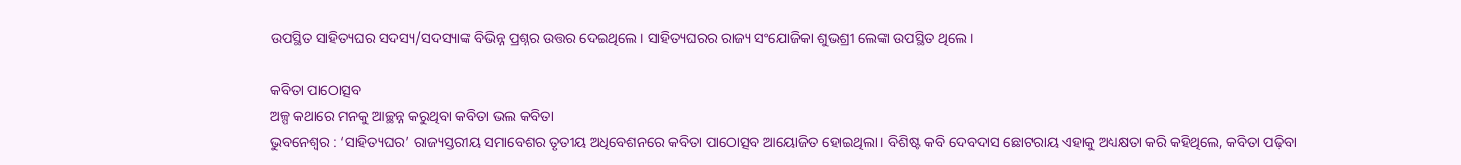ଉପସ୍ଥିତ ସାହିତ୍ୟଘର ସଦସ୍ୟ/ସଦସ୍ୟାଙ୍କ ବିଭିନ୍ନ ପ୍ରଶ୍ନର ଉତ୍ତର ଦେଇଥିଲେ। ସାହିତ୍ୟଘରର ରାଜ୍ୟ ସଂଯୋଜିକା ଶୁଭଶ୍ରୀ ଲେଙ୍କା ଉପସ୍ଥିତ ଥିଲେ।

କବିତା ପାଠୋତ୍ସବ
ଅଳ୍ପ କଥାରେ ମନକୁ ଆଚ୍ଛନ୍ନ କରୁଥିବା କବିତା ଭଲ କବିତା
ଭୁବନେଶ୍ୱର : ‘ସାହିତ୍ୟଘର’ ରାଜ୍ୟସ୍ତରୀୟ ସମାବେଶର ତୃତୀୟ ଅଧିବେଶନରେ କବିତା ପାଠୋତ୍ସବ ଆୟୋଜିତ ହୋଇଥିଲା। ବିଶିଷ୍ଟ କବି ଦେବଦାସ ଛୋଟରାୟ ଏହାକୁ ଅଧ୍ୟକ୍ଷତା କରି କହିଥିଲେ, କବିତା ପଢ଼ିବା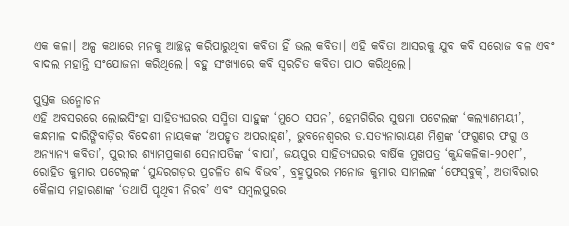ଏକ କଳା। ଅଳ୍ପ କଥାରେ ମନକୁ ଆଚ୍ଛନ୍ନ କରିପାରୁଥିବା କବିତା ହିଁ ଭଲ କବିତା। ଏହି କବିତା ଆସରକୁ ଯୁବ କବି ସରୋଜ ବଳ ଏବଂ ବାଦଲ ମହାନ୍ତି ସଂଯୋଜନା କରିଥିଲେ। ବହୁ ସଂଖ୍ୟାରେ କବି ସ୍ୱରଚିତ କବିତା ପାଠ କରିଥିଲେ।

ପୁସ୍ତକ ଉନ୍ମୋଚନ
ଏହି ଅବସରରେ ଲୋଇସିଂହା ସାହିତ୍ୟଘରର ସସ୍ମିତା ସାହୁଙ୍କ ‘ମୁଠେ ସପନ’, ହେମଗିରିର ସୁଷମା ପଟେଲଙ୍କ ‘କଲ୍ୟାଣମୟୀ’, କନ୍ଧମାଳ ଦାରିଙ୍ଗିବାଡ଼ିର ବିଦେଶୀ ନାୟକଙ୍କ ‘ଅପହୃତ ଅପରାହ୍‌ଣ’, ଭୁବନେଶ୍ୱରର ଡ.ସତ୍ୟନାରାୟଣ ମିଶ୍ରଙ୍କ ‘ଫଗୁଣର ଫଗୁ ଓ ଅନ୍ୟାନ୍ୟ କବିତା’, ପୁରୀର ଶ୍ୟାମପ୍ରକାଶ ସେନାପତିଙ୍କ ‘ବାପା’, ଜୟପୁର ସାହିତ୍ୟଘରର ବାର୍ଷିକ ମୁଖପତ୍ର ‘କୁନ୍ଦକଳିକା-୨୦୧୮’, ରୋହିତ କୁମାର ପଟେଲ୍‌ଙ୍କ ‘ସୁନ୍ଦରଗଡ଼ର ପ୍ରଚଳିତ ଶବ୍ଦ ବିଭବ’, ବ୍ରହ୍ମପୁରର ମନୋଜ କୁମାର ସାମଲଙ୍କ ‘ଫେସ୍‌ବୁକ୍‌’, ଅତାବିରାର କୈଳାସ ମହାରଣାଙ୍କ ‘ତଥାପି ପୃଥିବୀ ନିରବ’ ଏବଂ ସମ୍ବଲପୁରର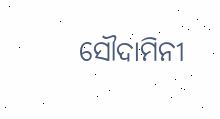ସୌଦାମିନୀ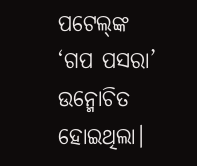ପଟେଲ୍‌ଙ୍କ ‘ଗପ ପସରା’ ଉନ୍ମୋଚିତ ହୋଇଥିଲା।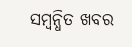ସମ୍ବନ୍ଧିତ ଖବର